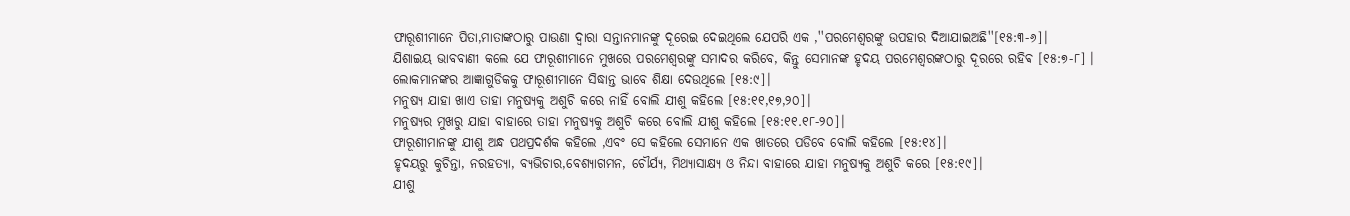ଫାରୂଶୀମାନେ ପିତା,ମାତାଙ୍କଠାରୁ ପାଉଣା ଦ୍ୱାରା ସନ୍ତାନମାନଙ୍କୁ ଦୂରେଇ ଦେଇଥିଲେ ଯେପରି ଏକ ,''ପରମେଶ୍ୱରଙ୍କୁ ଉପହାର ଦିଆଯାଇଅଛି''[୧୫:୩-୬]।
ଯିଶାଇୟ ଭାବବାଣୀ କଲେ ଯେ ଫାରୂଶୀମାନେ ମୁଖରେ ପରମେଶ୍ୱରଙ୍କୁ ସମାଦର କରିବେ, କିନ୍ତୁ ସେମାନଙ୍କ ହୃଦୟ ପରମେଶ୍ୱରଙ୍କଠାରୁ ଦୂରରେ ରହିଵ [୧୫:୭-୮] ।
ଲୋକମାନଙ୍କର ଆଜ୍ଞାଗୁଡିକକୁ ଫାରୂଶୀମାନେ ସିଦ୍ଧାନ୍ତ ଭାବେ ଶିକ୍ଷା ଦେଉଥିଲେ [୧୫:୯]।
ମନୁଷ୍ୟ ଯାହା ଖାଏ ତାହା ମନୁଷ୍ୟକୁ ଅଶୁଚି କରେ ନାହିଁ ବୋଲି ଯୀଶୁ କହିଲେ [୧୫:୧୧,୧୭,୨୦]।
ମନୁଷ୍ୟର ମୁଖରୁ ଯାହା ବାହାରେ ତାହା ମନୁଷ୍ୟକୁ ଅଶୁଚି କରେ ବୋଲି ଯୀଶୁ କହିଲେ [୧୫:୧୧.୧୮-୨୦]।
ଫାରୂଶୀମାନଙ୍କୁ ଯୀଶୁ ଅନ୍ଧ ପଥପ୍ରଦର୍ଶକ କହିଲେ ,ଏବଂ ସେ କହିଲେ ସେମାନେ ଏକ ଖାତରେ ପଡିବେ ବୋଲି କହିଲେ [୧୫:୧୪]।
ହୃଦୟରୁ କୁଚିନ୍ତା, ନରହତ୍ୟା, ବ୍ୟଭିଚାର,ବେଶ୍ୟାଗମନ, ଚୌର୍ଯ୍ୟ, ମିଥ୍ୟାସାକ୍ଷ୍ୟ ଓ ନିନ୍ଦା ବାହାରେ ଯାହା ମନୁଷ୍ୟକୁ ଅଶୁଚି କରେ [୧୫:୧୯]।
ଯୀଶୁ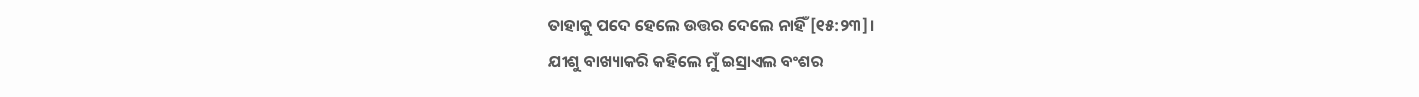ତାହାକୁ ପଦେ ହେଲେ ଉତ୍ତର ଦେଲେ ନାହିଁ [୧୫:୨୩]।
ଯୀଶୁ ବାଖ୍ୟାକରି କହିଲେ ମୁଁ ଇସ୍ରାଏଲ ବଂଶର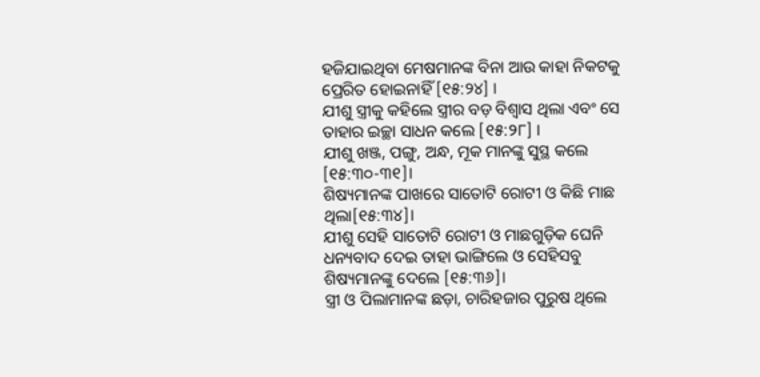ହଜିଯାଇଥିବା ମେଷମାନଙ୍କ ବିନା ଆଉ କାହା ନିକଟକୁ ପ୍ରେରିତ ହୋଇନାହିଁ [୧୫:୨୪] ।
ଯୀଶୁ ସ୍ତ୍ରୀକୁ କହିଲେ ସ୍ତ୍ରୀର ବଡ଼ ବିଶ୍ୱାସ ଥିଲା ଏବଂ ସେ ତାହାର ଇଚ୍ଛା ସାଧନ କଲେ [୧୫:୨୮] ।
ଯୀଶୁ ଖଞ୍ଜ, ପଙ୍ଗୁ, ଅନ୍ଧ, ମୂକ ମାନଙ୍କୁ ସୁସ୍ଥ କଲେ [୧୫:୩୦-୩୧]।
ଶିଷ୍ୟମାନଙ୍କ ପାଖରେ ସାତୋଟି ରୋଟୀ ଓ କିଛି ମାଛ ଥିଲା[୧୫:୩୪]।
ଯୀଶୁ ସେହି ସାତୋଟି ରୋଟୀ ଓ ମାଛଗୁଡ଼ିକ ଘେନି ଧନ୍ୟବାଦ ଦେଇ ତାହା ଭାଙ୍ଗିଲେ ଓ ସେହିସବୁ ଶିଷ୍ୟମାନଙ୍କୁ ଦେଲେ [୧୫:୩୬]।
ସ୍ତ୍ରୀ ଓ ପିଲାମାନଙ୍କ ଛଡ଼ା, ଚାରିହଜାର ପୁରୁଷ ଥିଲେ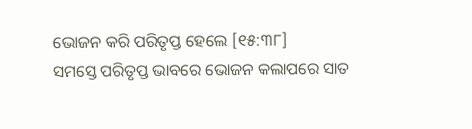ଭୋଜନ କରି ପରିତୃପ୍ତ ହେଲେ [୧୫:୩୮]
ସମସ୍ତେ ପରିତୃପ୍ତ ଭାବରେ ଭୋଜନ କଲାପରେ ସାତ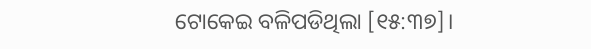ଟୋକେଇ ବଳିପଡିଥିଲା [୧୫:୩୭]।